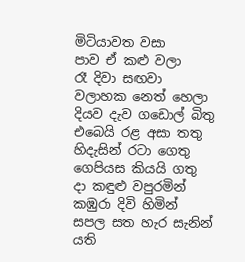මිටියාවත වසා
පාව ඒ කළු වලා
රෑ දිවා සඟවා
වලාහක නෙත් හෙලා
දියව දැව ගඩොල් බිතු
එබෙයි රළ අසා තතු
හිදැසින් රටා ගෙතු
ගෙපියස කියයි ගතු
දා කඳුළු වපුරමින්
කඹුරා දිවි හිමින්
සපල සත හැර සැනින්
යති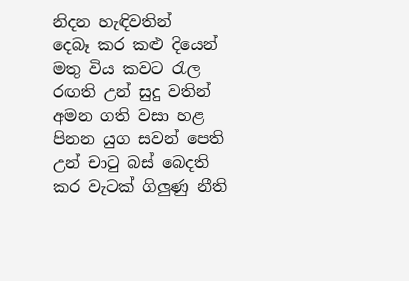නිදන හැඳිවතින්
දෙබෑ කර කළු දියෙන්
මතු විය කවට රැල
රඟති උන් සුදු වතින්
අමන ගති වසා හළ
පිනන යුග සවන් පෙති
උන් චාටු බස් බෙදති
කර වැටක් ගිලුණු නීති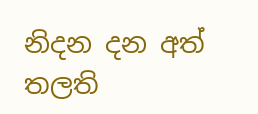නිදන දන අත් තලති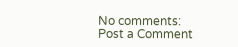No comments:
Post a Comment